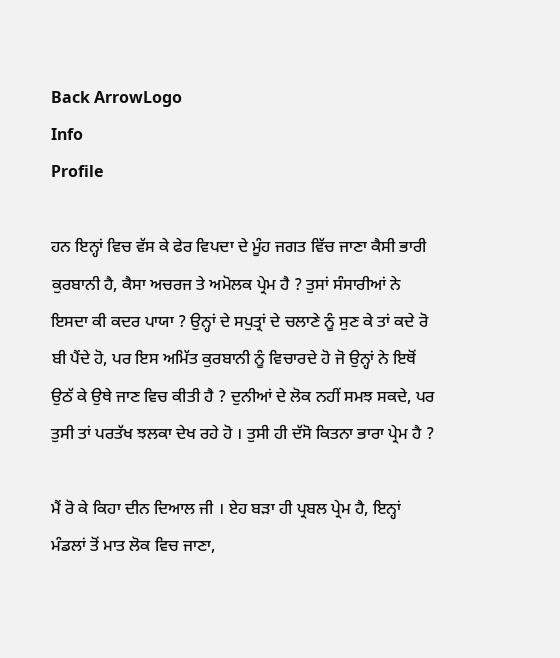Back ArrowLogo
Info
Profile

ਹਨ ਇਨ੍ਹਾਂ ਵਿਚ ਵੱਸ ਕੇ ਫੇਰ ਵਿਪਦਾ ਦੇ ਮੂੰਹ ਜਗਤ ਵਿੱਚ ਜਾਣਾ ਕੈਸੀ ਭਾਰੀ ਕੁਰਬਾਨੀ ਹੈ, ਕੈਸਾ ਅਚਰਜ ਤੇ ਅਮੋਲਕ ਪ੍ਰੇਮ ਹੈ ? ਤੁਸਾਂ ਸੰਸਾਰੀਆਂ ਨੇ ਇਸਦਾ ਕੀ ਕਦਰ ਪਾਯਾ ? ਉਨ੍ਹਾਂ ਦੇ ਸਪੁਤ੍ਰਾਂ ਦੇ ਚਲਾਣੇ ਨੂੰ ਸੁਣ ਕੇ ਤਾਂ ਕਦੇ ਰੋ ਬੀ ਪੈਂਦੇ ਹੋ, ਪਰ ਇਸ ਅਮਿੱਤ ਕੁਰਬਾਨੀ ਨੂੰ ਵਿਚਾਰਦੇ ਹੋ ਜੋ ਉਨ੍ਹਾਂ ਨੇ ਇਥੋਂ ਉਠੱ ਕੇ ਉਥੇ ਜਾਣ ਵਿਚ ਕੀਤੀ ਹੈ ? ਦੁਨੀਆਂ ਦੇ ਲੋਕ ਨਹੀਂ ਸਮਝ ਸਕਦੇ, ਪਰ ਤੁਸੀ ਤਾਂ ਪਰਤੱਖ ਝਲਕਾ ਦੇਖ ਰਹੇ ਹੋ । ਤੁਸੀ ਹੀ ਦੱਸੋ ਕਿਤਨਾ ਭਾਰਾ ਪ੍ਰੇਮ ਹੈ ?

ਮੈਂ ਰੋ ਕੇ ਕਿਹਾ ਦੀਨ ਦਿਆਲ ਜੀ । ਏਹ ਬੜਾ ਹੀ ਪ੍ਰਬਲ ਪ੍ਰੇਮ ਹੈ, ਇਨ੍ਹਾਂ ਮੰਡਲਾਂ ਤੋਂ ਮਾਤ ਲੋਕ ਵਿਚ ਜਾਣਾ,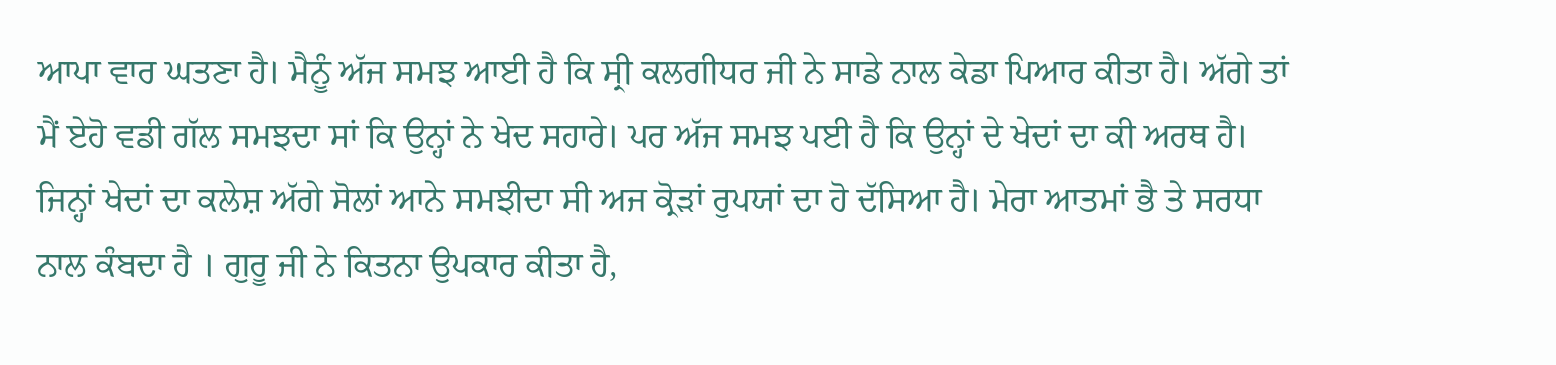ਆਪਾ ਵਾਰ ਘਤਣਾ ਹੈ। ਮੈਨੂੰ ਅੱਜ ਸਮਝ ਆਈ ਹੈ ਕਿ ਸ੍ਰੀ ਕਲਗੀਧਰ ਜੀ ਨੇ ਸਾਡੇ ਨਾਲ ਕੇਡਾ ਪਿਆਰ ਕੀਤਾ ਹੈ। ਅੱਗੇ ਤਾਂ ਮੈਂ ਏਹੋ ਵਡੀ ਗੱਲ ਸਮਝਦਾ ਸਾਂ ਕਿ ਉਨ੍ਹਾਂ ਨੇ ਖੇਦ ਸਹਾਰੇ। ਪਰ ਅੱਜ ਸਮਝ ਪਈ ਹੈ ਕਿ ਉਨ੍ਹਾਂ ਦੇ ਖੇਦਾਂ ਦਾ ਕੀ ਅਰਥ ਹੈ। ਜਿਨ੍ਹਾਂ ਖੇਦਾਂ ਦਾ ਕਲੇਸ਼ ਅੱਗੇ ਸੋਲਾਂ ਆਨੇ ਸਮਝੀਦਾ ਸੀ ਅਜ ਕ੍ਰੋੜਾਂ ਰੁਪਯਾਂ ਦਾ ਹੋ ਦੱਸਿਆ ਹੈ। ਮੇਰਾ ਆਤਮਾਂ ਭੈ ਤੇ ਸਰਧਾ ਨਾਲ ਕੰਬਦਾ ਹੈ । ਗੁਰੂ ਜੀ ਨੇ ਕਿਤਨਾ ਉਪਕਾਰ ਕੀਤਾ ਹੈ,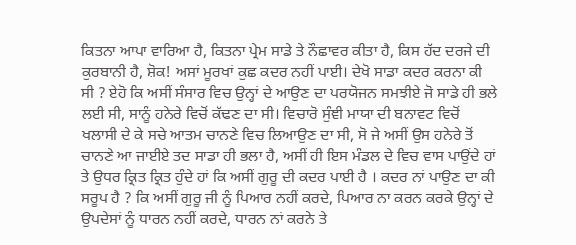ਕਿਤਨਾ ਆਪਾ ਵਾਰਿਆ ਹੈ, ਕਿਤਨਾ ਪ੍ਰੇਮ ਸਾਡੇ ਤੇ ਨੌਛਾਵਰ ਕੀਤਾ ਹੈ, ਕਿਸ ਹੱਦ ਦਰਜੇ ਦੀ ਕੁਰਬਾਨੀ ਹੈ, ਸ਼ੋਕ! ਅਸਾਂ ਮੂਰਖਾਂ ਕੁਛ ਕਦਰ ਨਹੀਂ ਪਾਈ। ਦੇਖੋ ਸਾਡਾ ਕਦਰ ਕਰਨਾ ਕੀ ਸੀ ? ਏਹੋ ਕਿ ਅਸੀਂ ਸੰਸਾਰ ਵਿਚ ਉਨ੍ਹਾਂ ਦੇ ਆਉਣ ਦਾ ਪਰਯੋਜਨ ਸਮਝੀਏ ਜੋ ਸਾਡੇ ਹੀ ਭਲੇ ਲਈ ਸੀ, ਸਾਨੂੰ ਹਨੇਰੇ ਵਿਚੋਂ ਕੱਢਣ ਦਾ ਸੀ। ਵਿਚਾਰੋ ਸੁੰਞੀ ਮਾਯਾ ਦੀ ਬਨਾਵਟ ਵਿਚੋਂ ਖਲਾਸੀ ਦੇ ਕੇ ਸਚੇ ਆਤਮ ਚਾਨਣੇ ਵਿਚ ਲਿਆਉਣ ਦਾ ਸੀ, ਸੋ ਜੇ ਅਸੀਂ ਉਸ ਹਨੇਰੇ ਤੋਂ ਚਾਨਣੇ ਆ ਜਾਈਏ ਤਦ ਸਾਡਾ ਹੀ ਭਲਾ ਹੈ, ਅਸੀਂ ਹੀ ਇਸ ਮੰਡਲ ਦੇ ਵਿਚ ਵਾਸ ਪਾਉਂਦੇ ਹਾਂ ਤੇ ਉਧਰ ਕ੍ਰਿਤ ਕ੍ਰਿਤ ਹੁੰਦੇ ਹਾਂ ਕਿ ਅਸੀਂ ਗੁਰੂ ਦੀ ਕਦਰ ਪਾਈ ਹੈ । ਕਦਰ ਨਾਂ ਪਾਉਣ ਦਾ ਕੀ ਸਰੂਪ ਹੈ ? ਕਿ ਅਸੀਂ ਗੁਰੂ ਜੀ ਨੂੰ ਪਿਆਰ ਨਹੀਂ ਕਰਦੇ, ਪਿਆਰ ਨਾ ਕਰਨ ਕਰਕੇ ਉਨ੍ਹਾਂ ਦੇ ਉਪਦੇਸਾਂ ਨੂੰ ਧਾਰਨ ਨਹੀਂ ਕਰਦੇ, ਧਾਰਨ ਨਾਂ ਕਰਨੇ ਤੇ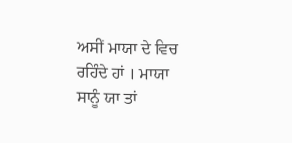ਅਸੀਂ ਮਾਯਾ ਦੇ ਵਿਚ ਰਹਿੰਦੇ ਹਾਂ । ਮਾਯਾ ਸਾਨੂੰ ਯਾ ਤਾਂ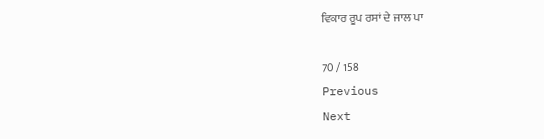ਵਿਕਾਰ ਰੂਪ ਰਸਾਂ ਦੇ ਜਾਲ ਪਾ

70 / 158
Previous
Next